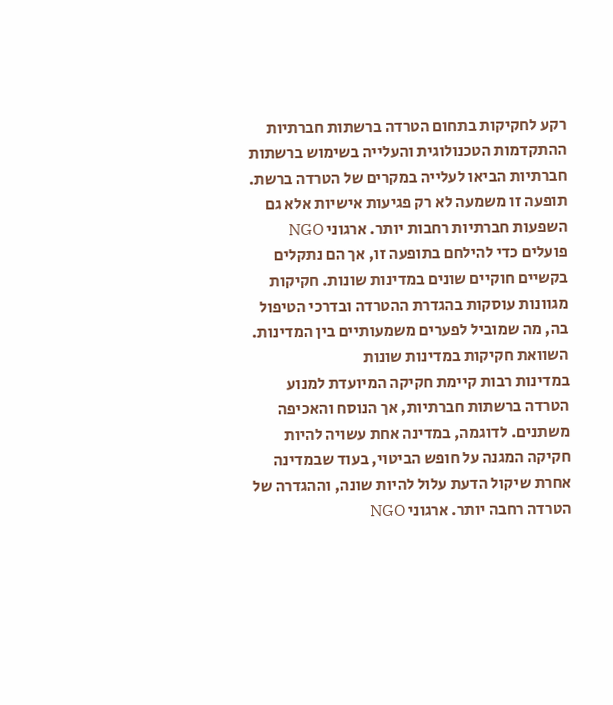רקע לחקיקות בתחום הטרדה ברשתות חברתיות
ההתקדמות הטכנולוגית והעלייה בשימוש ברשתות חברתיות הביאו לעלייה במקרים של הטרדה ברשת. תופעה זו משמעה לא רק פגיעות אישיות אלא גם השפעות חברתיות רחבות יותר. ארגוני NGO פועלים כדי להילחם בתופעה זו, אך הם נתקלים בקשיים חוקיים שונים במדינות שונות. חקיקות מגוונות עוסקות בהגדרת ההטרדה ובדרכי הטיפול בה, מה שמוביל לפערים משמעותיים בין המדינות.
השוואת חקיקות במדינות שונות
במדינות רבות קיימת חקיקה המיועדת למנוע הטרדה ברשתות חברתיות, אך הנוסח והאכיפה משתנים. לדוגמה, במדינה אחת עשויה להיות חקיקה המגנה על חופש הביטוי, בעוד שבמדינה אחרת שיקול הדעת עלול להיות שונה, וההגדרה של הטרדה רחבה יותר. ארגוני NGO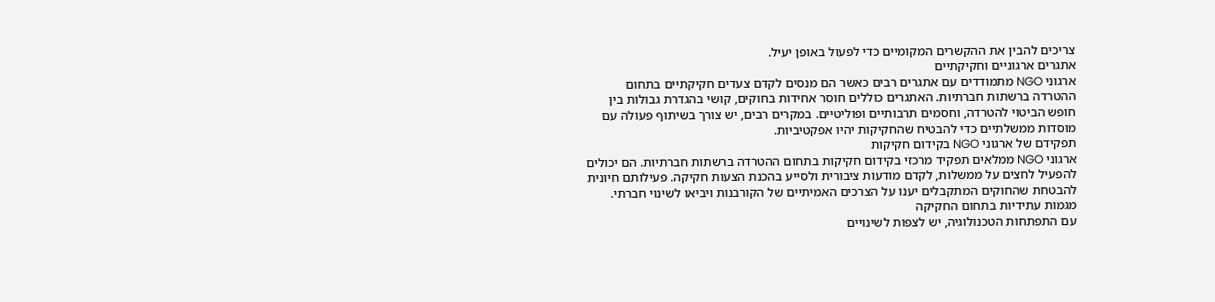צריכים להבין את ההקשרים המקומיים כדי לפעול באופן יעיל.
אתגרים ארגוניים וחקיקתיים
ארגוני NGO מתמודדים עם אתגרים רבים כאשר הם מנסים לקדם צעדים חקיקתיים בתחום ההטרדה ברשתות חברתיות. האתגרים כוללים חוסר אחידות בחוקים, קושי בהגדרת גבולות בין חופש הביטוי להטרדה, וחסמים תרבותיים ופוליטיים. במקרים רבים, יש צורך בשיתוף פעולה עם מוסדות ממשלתיים כדי להבטיח שהחקיקות יהיו אפקטיביות.
תפקידם של ארגוני NGO בקידום חקיקות
ארגוני NGO ממלאים תפקיד מרכזי בקידום חקיקות בתחום ההטרדה ברשתות חברתיות. הם יכולים להפעיל לחצים על ממשלות, לקדם מודעות ציבורית ולסייע בהכנת הצעות חקיקה. פעילותם חיונית להבטחת שהחוקים המתקבלים יענו על הצרכים האמיתיים של הקורבנות ויביאו לשינוי חברתי.
מגמות עתידיות בתחום החקיקה
עם התפתחות הטכנולוגיה, יש לצפות לשינויים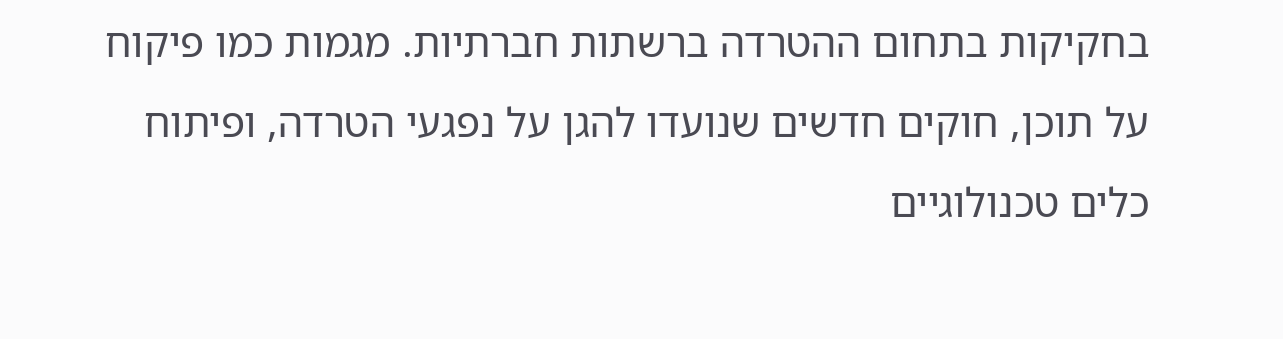בחקיקות בתחום ההטרדה ברשתות חברתיות. מגמות כמו פיקוח על תוכן, חוקים חדשים שנועדו להגן על נפגעי הטרדה, ופיתוח כלים טכנולוגיים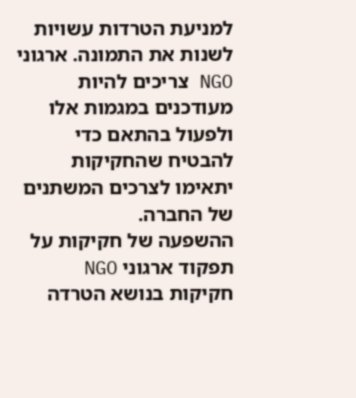למניעת הטרדות עשויות לשנות את התמונה. ארגוני NGO צריכים להיות מעודכנים במגמות אלו ולפעול בהתאם כדי להבטיח שהחקיקות יתאימו לצרכים המשתנים של החברה.
ההשפעה של חקיקות על תפקוד ארגוני NGO
חקיקות בנושא הטרדה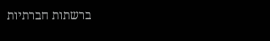ברשתות חברתיות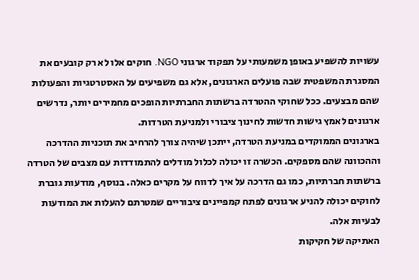עשויות להשפיע באופן משמעותי על תפקוד ארגוני NGO. חוקים אלו לא רק קובעים את המסגרת המשפטית שבה פועלים הארגונים, אלא גם משפיעים על האסטרטגיות והפעולות שהם מבצעים. ככל שחוקי ההטרדה ברשתות החברתיות הופכים מחמירים יותר, נדרשים ארגונים לאמץ גישות חדשות לחינוך ציבורי ולמניעת הטרדות.
בארגונים הממוקדים במניעת הטרדה, ייתכן שיהיה צורך להרחיב את תוכניות ההדרכה וההכוונה שהם מספקים. הכשרה זו יכולה לכלול מודלים להתמודדות עם מצבים של הטרדה ברשתות חברתיות, כמו גם הדרכה על איך לדווח על מקרים כאלה. בנוסף, מודעות גוברת לחוקים יכולה להניע ארגונים לפתח קמפיינים ציבוריים שמטרתם להעלות את המודעות לבעיות אלה.
האתיקה של חקיקות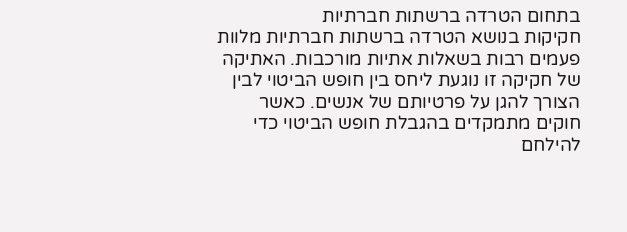בתחום הטרדה ברשתות חברתיות
חקיקות בנושא הטרדה ברשתות חברתיות מלוות פעמים רבות בשאלות אתיות מורכבות. האתיקה של חקיקה זו נוגעת ליחס בין חופש הביטוי לבין הצורך להגן על פרטיותם של אנשים. כאשר חוקים מתמקדים בהגבלת חופש הביטוי כדי להילחם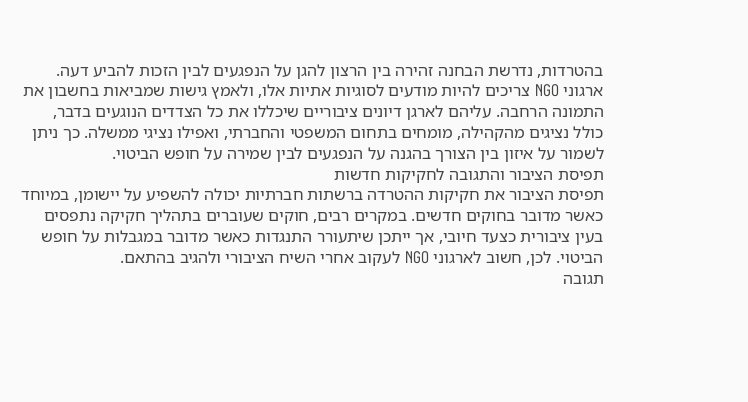בהטרדות, נדרשת הבחנה זהירה בין הרצון להגן על הנפגעים לבין הזכות להביע דעה.
ארגוני NGO צריכים להיות מודעים לסוגיות אתיות אלו, ולאמץ גישות שמביאות בחשבון את התמונה הרחבה. עליהם לארגן דיונים ציבוריים שיכללו את כל הצדדים הנוגעים בדבר, כולל נציגים מהקהילה, מומחים בתחום המשפטי והחברתי, ואפילו נציגי ממשלה. כך ניתן לשמור על איזון בין הצורך בהגנה על הנפגעים לבין שמירה על חופש הביטוי.
תפיסת הציבור והתגובה לחקיקות חדשות
תפיסת הציבור את חקיקות ההטרדה ברשתות חברתיות יכולה להשפיע על יישומן, במיוחד כאשר מדובר בחוקים חדשים. במקרים רבים, חוקים שעוברים בתהליך חקיקה נתפסים בעין ציבורית כצעד חיובי, אך ייתכן שיתעורר התנגדות כאשר מדובר במגבלות על חופש הביטוי. לכן, חשוב לארגוני NGO לעקוב אחרי השיח הציבורי ולהגיב בהתאם.
תגובה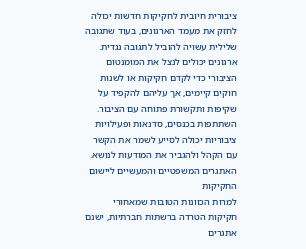ציבורית חיובית לחקיקות חדשות יכולה לחזק את מעמד הארגונים, בעוד שתגובה שלילית עשויה להוביל לתגובה נגדית. ארגונים יכולים לנצל את המומנטום הציבורי כדי לקדם חקיקות או לשנות חוקים קיימים, אך עליהם להקפיד על שקיפות ותקשורת פתוחה עם הציבור. השתתפות בכנסים, סדנאות ופעילויות ציבוריות יכולה לסייע לשמר את הקשר עם הקהל ולהגביר את המודעות לנושא.
האתגרים המשפטיים והמעשיים ליישום החקיקות
למרות הכוונות הטובות שמאחורי חקיקות הטרדה ברשתות חברתיות, ישנם אתגרים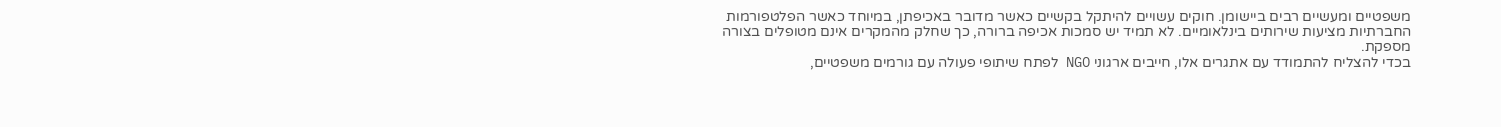משפטיים ומעשיים רבים ביישומן. חוקים עשויים להיתקל בקשיים כאשר מדובר באכיפתן, במיוחד כאשר הפלטפורמות החברתיות מציעות שירותים בינלאומיים. לא תמיד יש סמכות אכיפה ברורה, כך שחלק מהמקרים אינם מטופלים בצורה מספקת.
בכדי להצליח להתמודד עם אתגרים אלו, חייבים ארגוני NGO לפתח שיתופי פעולה עם גורמים משפטיים,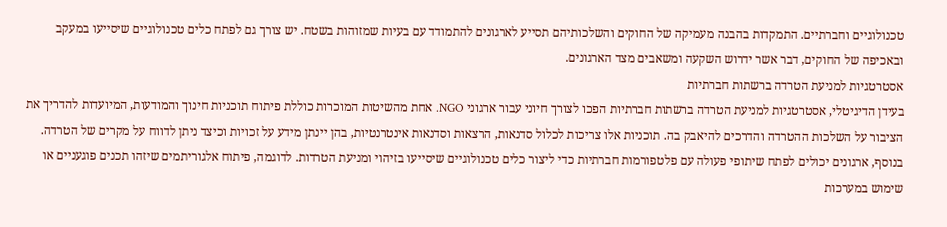טכנולוגיים וחברתיים. התמקדות בהבנה מעמיקה של החוקים והשלכותיהם תסייע לארגונים להתמודד עם בעיות שמזוהות בשטח. יש צורך גם לפתח כלים טכנולוגיים שיסייעו במעקב ובאכיפה של החוקים, דבר אשר ידרוש השקעה ומשאבים מצד הארגונים.
אסטרטגיות למניעת הטרדה ברשתות חברתיות
בעידן הדיגיטלי, אסטרטגיות למניעת הטרדה ברשתות חברתיות הפכו לצורך חיוני עבור ארגוני NGO. אחת מהשיטות המוכרות כוללת פיתוח תוכניות חינוך והמודעות, המיועדות להדריך את הציבור על השלכות ההטרדה והדרכים להיאבק בה. תוכניות אלו צריכות לכלול סדנאות, הרצאות וסדנאות אינטרנטיות, בהן יינתן מידע על זכויות וכיצד ניתן לדווח על מקרים של הטרדה.
בנוסף, ארגונים יכולים לפתח שיתופי פעולה עם פלטפורמות חברתיות כדי ליצור כלים טכנולוגיים שיסייעו בזיהוי ומניעת הטרדות. לדוגמה, פיתוח אלגוריתמים שיזהו תכנים פוגעניים או שימוש במערכות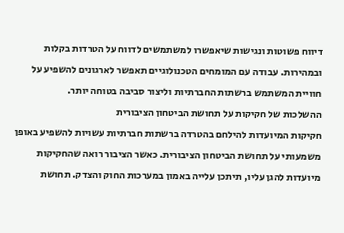דיווח פשוטות ונגישות שיאפשרו למשתמשים לדווח על הטרדות בקלות ובמהירות. עבודה עם המומחים הטכנולוגיים תאפשר לארגונים להשפיע על חוויית המשתמש ברשתות החברתיות וליצור סביבה בטוחה יותר.
ההשלכות של חקיקות על תחושת הביטחון הציבורית
חקיקות המיועדות להילחם בהטרדה ברשתות חברתיות עשויות להשפיע באופן משמעותי על תחושת הביטחון הציבורית. כאשר הציבור רואה שהחקיקות מיועדות להגן עליו, תיתכן עלייה באמון במערכות החוק והצדק. תחושת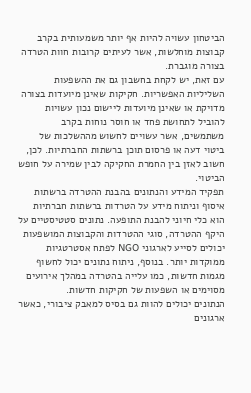הביטחון עשויה להיות אף יותר משמעותית בקרב קבוצות מוחלשות, אשר לעיתים קרובות חוות הטרדה בצורה מוגברת.
עם זאת, יש לקחת בחשבון גם את ההשפעות השליליות האפשריות. חקיקות שאינן מיועדות בצורה מדויקת או שאינן מיועדות ליישום נכון עשויות להוביל לתחושת פחד או חוסר נוחות בקרב משתמשים, אשר עשויים לחשוש מההשלכות של ביטוי דעה או פרסום תוכן ברשתות החברתיות. לכן, חשוב לאזן בין החמרת החקיקה לבין שמירה על חופש הביטוי.
תפקיד המידע והנתונים בהבנת ההטרדה ברשתות
איסוף וניתוח מידע על הטרדות ברשתות חברתיות הוא כלי חיוני להבנת התופעה. נתונים סטטיסטיים על היקף ההטרדה, סוגי ההטרדות והקבוצות המושפעות יכולים לסייע לארגוני NGO לפתח אסטרטגיות ממוקדות יותר. בנוסף, ניתוח נתונים יכול לחשוף מגמות חדשות, כמו עלייה בהטרדה במהלך אירועים מסוימים או השפעות של חקיקות חדשות.
הנתונים יכולים להוות גם בסיס למאבק ציבורי, כאשר ארגונים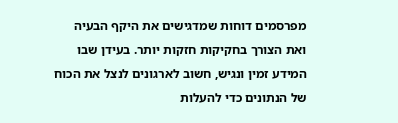מפרסמים דוחות שמדגישים את היקף הבעיה ואת הצורך בחקיקות חזקות יותר. בעידן שבו המידע זמין ונגיש, חשוב לארגונים לנצל את הכוח של הנתונים כדי להעלות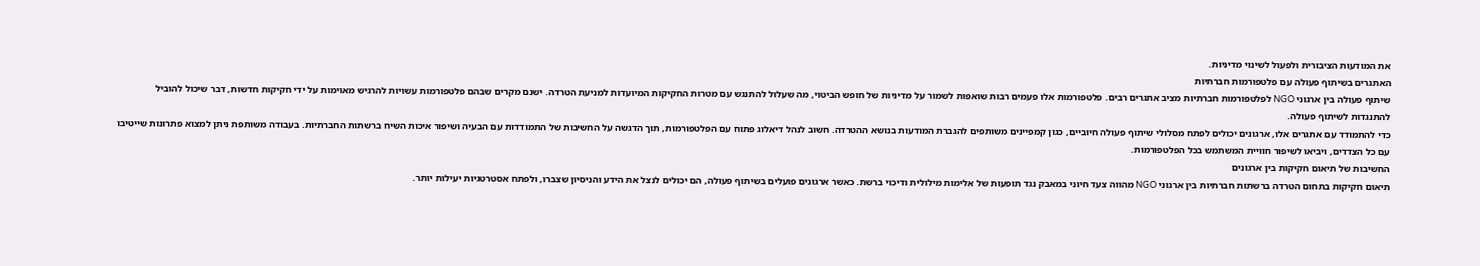את המודעות הציבורית ולפעול לשינוי מדיניות.
האתגרים בשיתוף פעולה עם פלטפורמות חברתיות
שיתוף פעולה בין ארגוני NGO לפלטפורמות חברתיות מציב אתגרים רבים. פלטפורמות אלו פעמים רבות שואפות לשמור על מדיניות של חופש הביטוי, מה שעלול להתנגש עם מטרות החקיקות המיועדות למניעת הטרדה. ישנם מקרים שבהם פלטפורמות עשויות להרגיש מאוימות על ידי חקיקות חדשות, דבר שיכול להוביל להתנגדות לשיתוף פעולה.
כדי להתמודד עם אתגרים אלו, ארגונים יכולים לפתח מסלולי שיתוף פעולה חיוביים, כגון קמפיינים משותפים להגברת המודעות בנושא ההטרדה. חשוב לנהל דיאלוג פתוח עם הפלטפורמות, תוך הדגשה על החשיבות של התמודדות עם הבעיה ושיפור איכות השיח ברשתות החברתיות. בעבודה משותפת ניתן למצוא פתרונות שייטיבו עם כל הצדדים, ויביאו לשיפור חוויית המשתמש בכל הפלטפורמות.
החשיבות של תיאום חקיקות בין ארגונים
תיאום חקיקות בתחום הטרדה ברשתות חברתיות בין ארגוני NGO מהווה צעד חיוני במאבק נגד תופעות של אלימות מילולית ודיכוי ברשת. כאשר ארגונים פועלים בשיתוף פעולה, הם יכולים לנצל את הידע והניסיון שצברו, ולפתח אסטרטגיות יעילות יותר.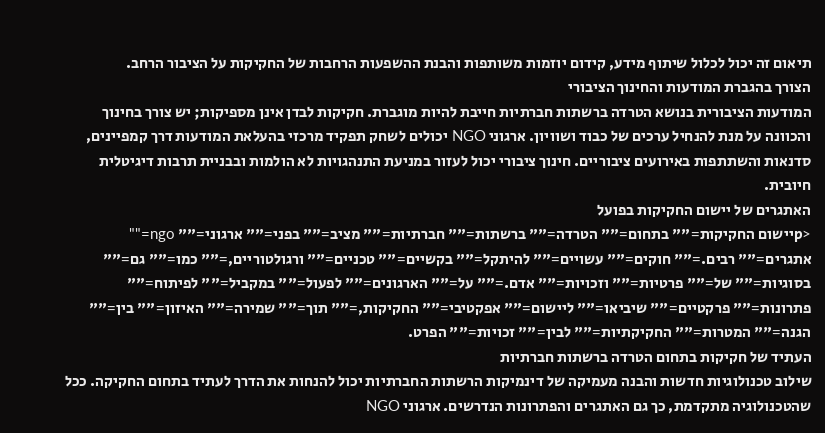תיאום זה יכול לכלול שיתוף מידע, קידום יוזמות משותפות והבנת ההשפעות הרחבות של החקיקות על הציבור הרחב.
הצורך בהגברת המודעות והחינוך הציבורי
המודעות הציבורית בנושא הטרדה ברשתות חברתיות חייבת להיות מוגברת. חקיקות לבדן אינן מספיקות; יש צורך בחינוך והכוונה על מנת להנחיל ערכים של כבוד ושוויון. ארגוני NGO יכולים לשחק תפקיד מרכזי בהעלאת המודעות דרך קמפיינים, סדנאות והשתתפות באירועים ציבוריים. חינוך ציבורי יכול לעזור במניעת התנהגויות לא הולמות ובבניית תרבות דיגיטלית חיובית.
האתגרים של יישום החקיקות בפועל
<pיישום החקיקות="" בתחום="" הטרדה="" ברשתות="" חברתיות="" מציב="" בפני="" ארגוני="" ngo="" אתגרים="" רבים.="" חוקים="" עשויים="" להיתקל="" בקשיים="" טכניים="" ורגולטוריים,="" כמו="" גם="" בסוגיות="" של="" פרטיות="" וזכויות="" אדם.="" על="" הארגונים="" לפעול="" במקביל="" לפיתוח="" פתרונות="" פרקטיים="" שיביאו="" ליישום="" אפקטיבי="" החקיקות,="" תוך="" שמירה="" האיזון="" בין="" הגנה="" המטרות="" החקיקתיות="" לבין="" זכויות="" הפרט.
העתיד של חקיקות בתחום הטרדה ברשתות חברתיות
שילוב טכנולוגיות חדשות והבנה מעמיקה של דינמיקות הרשתות החברתיות יכול להנחות את הדרך לעתיד בתחום החקיקה. ככל שהטכנולוגיה מתקדמת, כך גם האתגרים והפתרונות הנדרשים. ארגוני NGO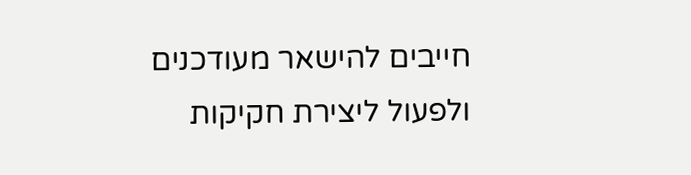חייבים להישאר מעודכנים ולפעול ליצירת חקיקות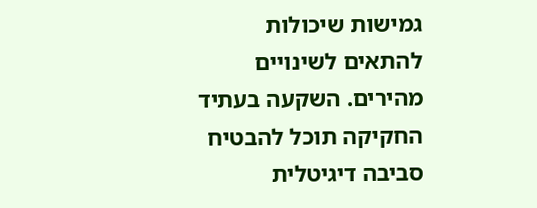גמישות שיכולות להתאים לשינויים מהירים. השקעה בעתיד החקיקה תוכל להבטיח סביבה דיגיטלית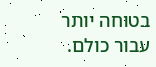בטוחה יותר עבור כולם.